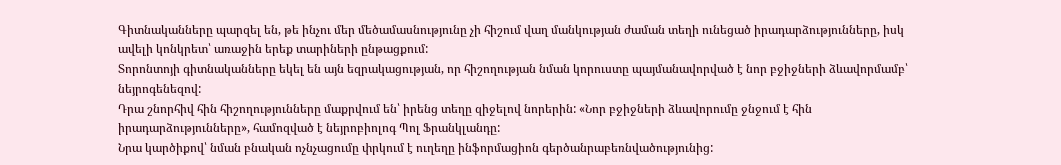Գիտնականները պարզել են, թե ինչու մեր մեծամասնությունը չի հիշում վաղ մանկության ժաման տեղի ունեցած իրադարձությունները, իսկ ավելի կոնկրետ՝ առաջին երեք տարիների ընթացքում:
Տորոնտոյի գիտնականները եկել են այն եզրակացության, որ հիշողության նման կորուստը պայմանավորված է նոր բջիջների ձևավորմամբ՝ նեյրոգենեզով:
Դրա շնորհիվ հին հիշողությունները մաքրվում են՝ իրենց տեղը զիջելով նորերին: «Նոր բջիջների ձևավորումը ջնջում է հին իրադարձությունները», համոզված է նեյրոբիոլոգ Պոլ Ֆրանկլանդը:
Նրա կարծիքով՝ նման բնական ոչնչացումը փրկում է ուղեղը ինֆորմացիոն գերծանրաբեռնվածությունից: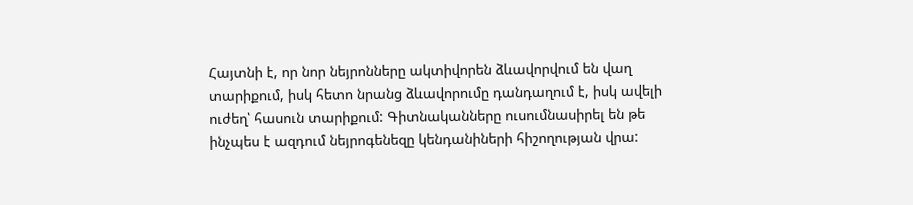Հայտնի է, որ նոր նեյրոնները ակտիվորեն ձևավորվում են վաղ տարիքում, իսկ հետո նրանց ձևավորումը դանդաղում է, իսկ ավելի ուժեղ՝ հասուն տարիքում: Գիտնականները ուսումնասիրել են թե ինչպես է ազդում նեյրոգենեզը կենդանիների հիշողության վրա: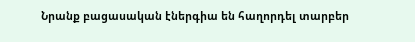Նրանք բացասական էներգիա են հաղորդել տարբեր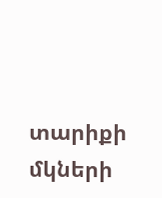տարիքի մկների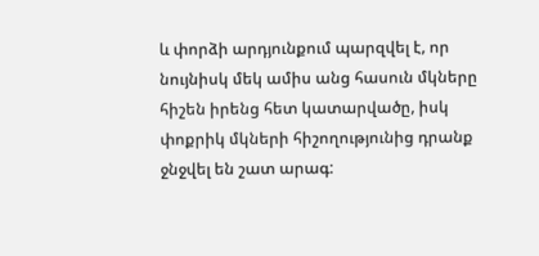և փորձի արդյունքում պարզվել է, որ նույնիսկ մեկ ամիս անց հասուն մկները հիշեն իրենց հետ կատարվածը, իսկ փոքրիկ մկների հիշողությունից դրանք ջնջվել են շատ արագ: